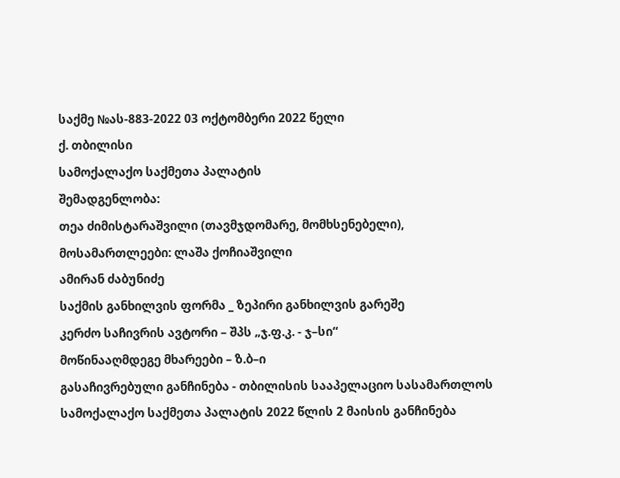საქმე №ას-883-2022 03 ოქტომბერი 2022 წელი
ქ. თბილისი
სამოქალაქო საქმეთა პალატის
შემადგენლობა:
თეა ძიმისტარაშვილი (თავმჯდომარე, მომხსენებელი),
მოსამართლეები: ლაშა ქოჩიაშვილი
ამირან ძაბუნიძე
საქმის განხილვის ფორმა _ ზეპირი განხილვის გარეშე
კერძო საჩივრის ავტორი – შპს „ჯ.ფ.კ. - ჯ–სი“
მოწინააღმდეგე მხარეები – ზ.ბ–ი
გასაჩივრებული განჩინება - თბილისის სააპელაციო სასამართლოს სამოქალაქო საქმეთა პალატის 2022 წლის 2 მაისის განჩინება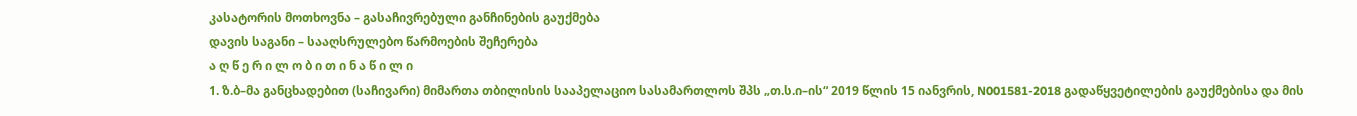კასატორის მოთხოვნა – გასაჩივრებული განჩინების გაუქმება
დავის საგანი – სააღსრულებო წარმოების შეჩერება
ა ღ წ ე რ ი ლ ო ბ ი თ ი ნ ა წ ი ლ ი
1. ზ.ბ–მა განცხადებით (საჩივარი) მიმართა თბილისის სააპელაციო სასამართლოს შპს „თ.ს.ი–ის“ 2019 წლის 15 იანვრის, N001581-2018 გადაწყვეტილების გაუქმებისა და მის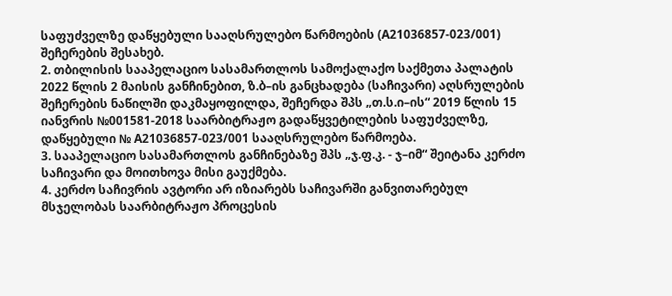საფუძველზე დაწყებული სააღსრულებო წარმოების (A21036857-023/001) შეჩერების შესახებ.
2. თბილისის სააპელაციო სასამართლოს სამოქალაქო საქმეთა პალატის 2022 წლის 2 მაისის განჩინებით, ზ.ბ–ის განცხადება (საჩივარი) აღსრულების შეჩერების ნაწილში დაკმაყოფილდა, შეჩერდა შპს „თ.ს.ი–ის“ 2019 წლის 15 იანვრის №001581-2018 საარბიტრაჟო გადაწყვეტილების საფუძველზე, დაწყებული № A21036857-023/001 სააღსრულებო წარმოება.
3. სააპელაციო სასამართლოს განჩინებაზე შპს „ჯ.ფ.კ. - ჯ–იმ“ შეიტანა კერძო საჩივარი და მოითხოვა მისი გაუქმება.
4. კერძო საჩივრის ავტორი არ იზიარებს საჩივარში განვითარებულ მსჯელობას საარბიტრაჟო პროცესის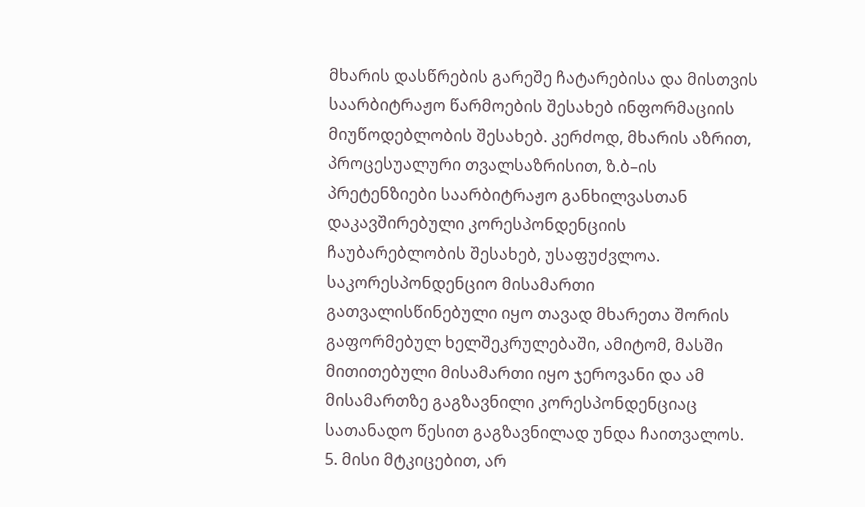მხარის დასწრების გარეშე ჩატარებისა და მისთვის საარბიტრაჟო წარმოების შესახებ ინფორმაციის მიუწოდებლობის შესახებ. კერძოდ, მხარის აზრით, პროცესუალური თვალსაზრისით, ზ.ბ–ის პრეტენზიები საარბიტრაჟო განხილვასთან დაკავშირებული კორესპონდენციის ჩაუბარებლობის შესახებ, უსაფუძვლოა. საკორესპონდენციო მისამართი გათვალისწინებული იყო თავად მხარეთა შორის გაფორმებულ ხელშეკრულებაში, ამიტომ, მასში მითითებული მისამართი იყო ჯეროვანი და ამ მისამართზე გაგზავნილი კორესპონდენციაც სათანადო წესით გაგზავნილად უნდა ჩაითვალოს.
5. მისი მტკიცებით, არ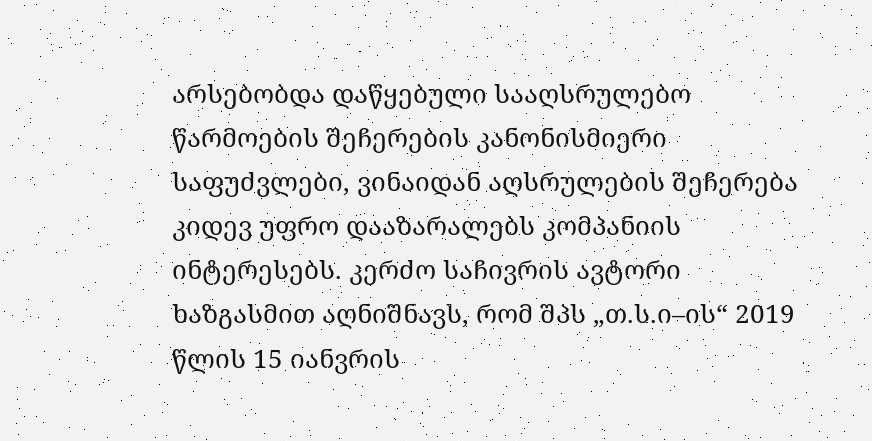არსებობდა დაწყებული სააღსრულებო წარმოების შეჩერების კანონისმიერი საფუძვლები, ვინაიდან აღსრულების შეჩერება კიდევ უფრო დააზარალებს კომპანიის ინტერესებს. კერძო საჩივრის ავტორი ხაზგასმით აღნიშნავს, რომ შპს „თ.ს.ი–ის“ 2019 წლის 15 იანვრის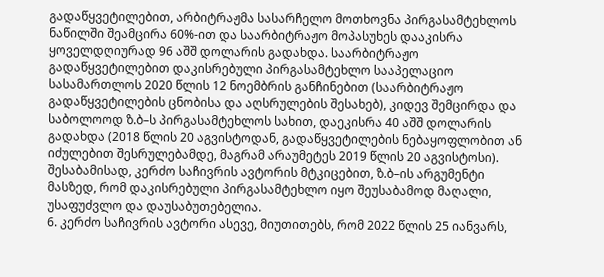გადაწყვეტილებით, არბიტრაჟმა სასარჩელო მოთხოვნა პირგასამტეხლოს ნაწილში შეამცირა 60%-ით და საარბიტრაჟო მოპასუხეს დააკისრა ყოველდღიურად 96 აშშ დოლარის გადახდა. საარბიტრაჟო გადაწყვეტილებით დაკისრებული პირგასამტეხლო სააპელაციო სასამართლოს 2020 წლის 12 ნოემბრის განჩინებით (საარბიტრაჟო გადაწყვეტილების ცნობისა და აღსრულების შესახებ), კიდევ შემცირდა და საბოლოოდ ზ.ბ–ს პირგასამტეხლოს სახით, დაეკისრა 40 აშშ დოლარის გადახდა (2018 წლის 20 აგვისტოდან, გადაწყვეტილების ნებაყოფლობით ან იძულებით შესრულებამდე, მაგრამ არაუმეტეს 2019 წლის 20 აგვისტოსი). შესაბამისად, კერძო საჩივრის ავტორის მტკიცებით, ზ.ბ–ის არგუმენტი მასზედ, რომ დაკისრებული პირგასამტეხლო იყო შეუსაბამოდ მაღალი, უსაფუძვლო და დაუსაბუთებელია.
6. კერძო საჩივრის ავტორი ასევე, მიუთითებს, რომ 2022 წლის 25 იანვარს,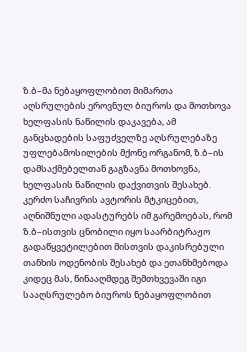ზ.ბ–მა ნებაყოფლობით მიმართა აღსრულების ეროვნულ ბიუროს და მოთხოვა ხელფასის ნაწილის დაკავება, ამ განცხადების საფუძველზე აღსრულებაზე უფლებამოსილების მქონე ორგანომ, ზ.ბ–ის დამსაქმებელთან გაგზავნა მოთხოვნა, ხელფასის ნაწილის დაქვითვის შესახებ. კერძო საჩივრის ავტორის მტკიცებით, აღნიშნული ადასტურებს იმ გარემოებას, რომ ზ.ბ–ისთვის ცნობილი იყო საარბიტრაჟო გადაწყვეტილებით მისთვის დაკისრებული თანხის ოდენობის შესახებ და ეთანხმებოდა კიდეც მას, წინააღმდეგ შემთხვევაში იგი სააღსრულებო ბიუროს ნებაყოფლობით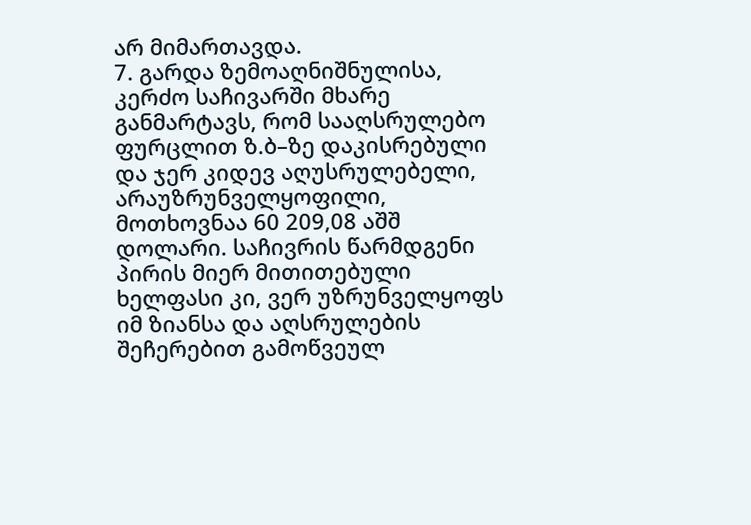არ მიმართავდა.
7. გარდა ზემოაღნიშნულისა, კერძო საჩივარში მხარე განმარტავს, რომ სააღსრულებო ფურცლით ზ.ბ–ზე დაკისრებული და ჯერ კიდევ აღუსრულებელი, არაუზრუნველყოფილი, მოთხოვნაა 60 209,08 აშშ დოლარი. საჩივრის წარმდგენი პირის მიერ მითითებული ხელფასი კი, ვერ უზრუნველყოფს იმ ზიანსა და აღსრულების შეჩერებით გამოწვეულ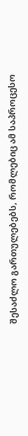შესაძლო გართულებებს, რომლებიც ამ საპროცესო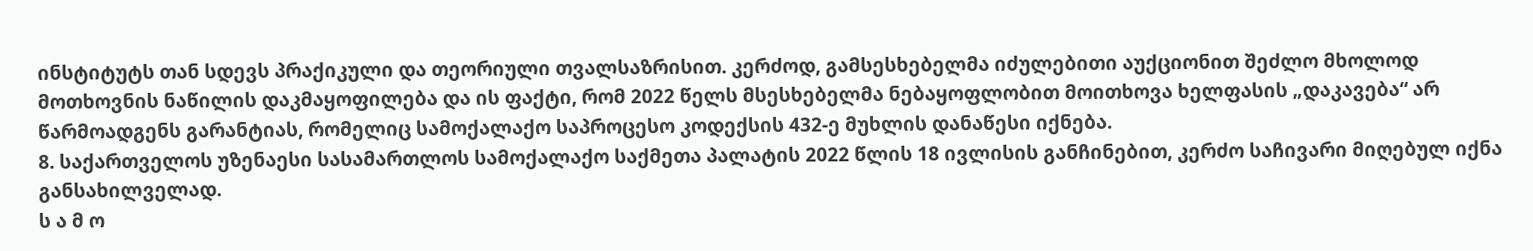ინსტიტუტს თან სდევს პრაქიკული და თეორიული თვალსაზრისით. კერძოდ, გამსესხებელმა იძულებითი აუქციონით შეძლო მხოლოდ მოთხოვნის ნაწილის დაკმაყოფილება და ის ფაქტი, რომ 2022 წელს მსესხებელმა ნებაყოფლობით მოითხოვა ხელფასის „დაკავება“ არ წარმოადგენს გარანტიას, რომელიც სამოქალაქო საპროცესო კოდექსის 432-ე მუხლის დანაწესი იქნება.
8. საქართველოს უზენაესი სასამართლოს სამოქალაქო საქმეთა პალატის 2022 წლის 18 ივლისის განჩინებით, კერძო საჩივარი მიღებულ იქნა განსახილველად.
ს ა მ ო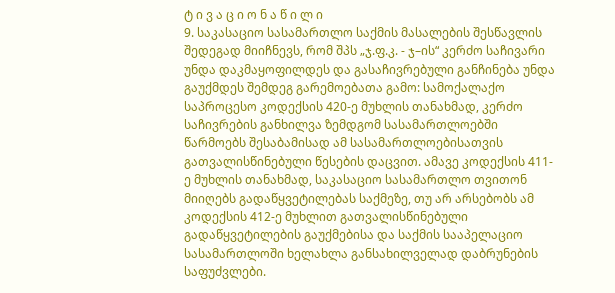ტ ი ვ ა ც ი ო ნ ა წ ი ლ ი
9. საკასაციო სასამართლო საქმის მასალების შესწავლის შედეგად მიიჩნევს, რომ შპს „ჯ.ფ.კ. - ჯ–ის“ კერძო საჩივარი უნდა დაკმაყოფილდეს და გასაჩივრებული განჩინება უნდა გაუქმდეს შემდეგ გარემოებათა გამო: სამოქალაქო საპროცესო კოდექსის 420-ე მუხლის თანახმად, კერძო საჩივრების განხილვა ზემდგომ სასამართლოებში წარმოებს შესაბამისად ამ სასამართლოებისათვის გათვალისწინებული წესების დაცვით. ამავე კოდექსის 411-ე მუხლის თანახმად, საკასაციო სასამართლო თვითონ მიიღებს გადაწყვეტილებას საქმეზე, თუ არ არსებობს ამ კოდექსის 412-ე მუხლით გათვალისწინებული გადაწყვეტილების გაუქმებისა და საქმის სააპელაციო სასამართლოში ხელახლა განსახილველად დაბრუნების საფუძვლები.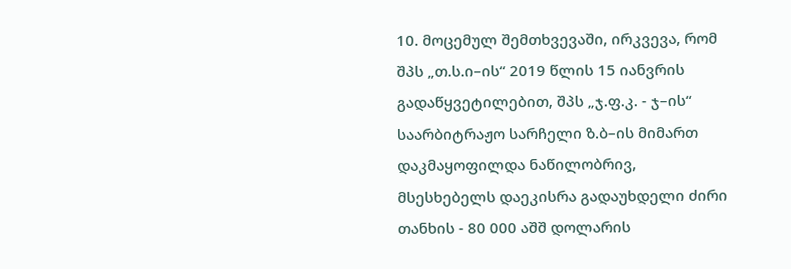10. მოცემულ შემთხვევაში, ირკვევა, რომ შპს „თ.ს.ი–ის“ 2019 წლის 15 იანვრის გადაწყვეტილებით, შპს „ჯ.ფ.კ. - ჯ–ის“ საარბიტრაჟო სარჩელი ზ.ბ–ის მიმართ დაკმაყოფილდა ნაწილობრივ, მსესხებელს დაეკისრა გადაუხდელი ძირი თანხის - 80 000 აშშ დოლარის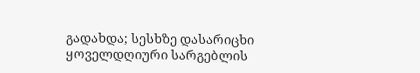გადახდა; სესხზე დასარიცხი ყოველდღიური სარგებლის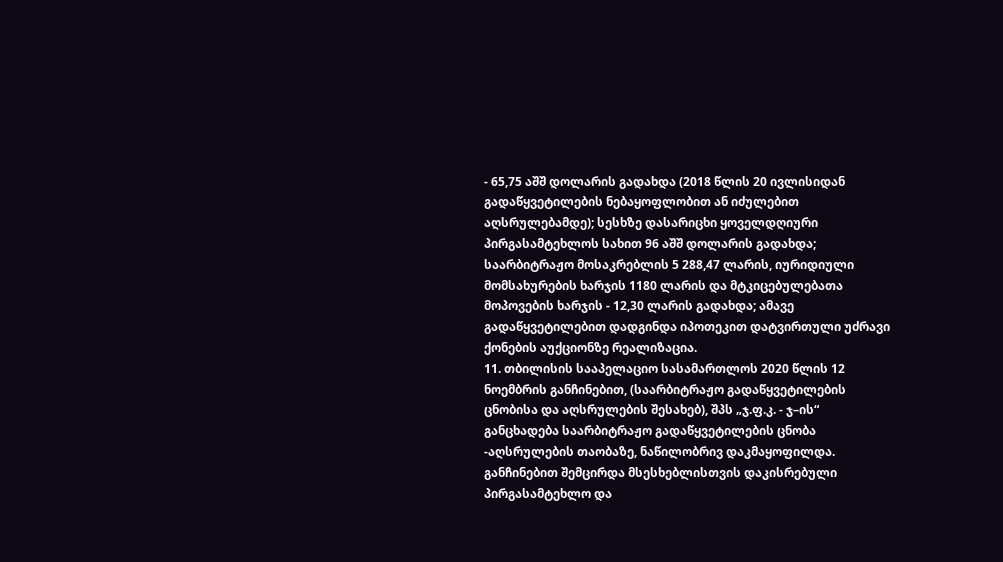- 65,75 აშშ დოლარის გადახდა (2018 წლის 20 ივლისიდან გადაწყვეტილების ნებაყოფლობით ან იძულებით აღსრულებამდე); სესხზე დასარიცხი ყოველდღიური პირგასამტეხლოს სახით 96 აშშ დოლარის გადახდა; საარბიტრაჟო მოსაკრებლის 5 288,47 ლარის, იურიდიული მომსახურების ხარჯის 1180 ლარის და მტკიცებულებათა მოპოვების ხარჯის - 12,30 ლარის გადახდა; ამავე გადაწყვეტილებით დადგინდა იპოთეკით დატვირთული უძრავი ქონების აუქციონზე რეალიზაცია.
11. თბილისის სააპელაციო სასამართლოს 2020 წლის 12 ნოემბრის განჩინებით, (საარბიტრაჟო გადაწყვეტილების ცნობისა და აღსრულების შესახებ), შპს „ჯ.ფ.კ. - ჯ–ის“ განცხადება საარბიტრაჟო გადაწყვეტილების ცნობა -აღსრულების თაობაზე, ნაწილობრივ დაკმაყოფილდა. განჩინებით შემცირდა მსესხებლისთვის დაკისრებული პირგასამტეხლო და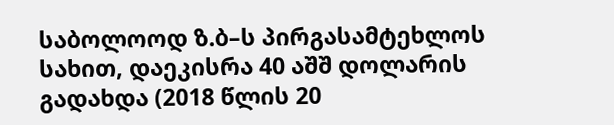საბოლოოდ ზ.ბ–ს პირგასამტეხლოს სახით, დაეკისრა 40 აშშ დოლარის გადახდა (2018 წლის 20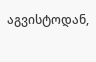აგვისტოდან,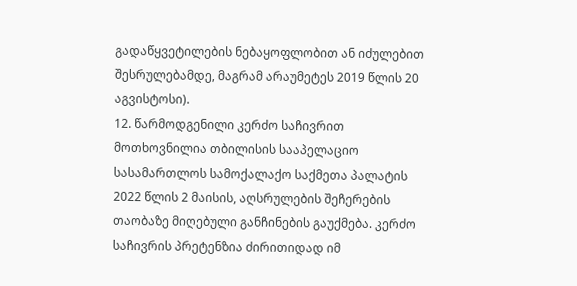გადაწყვეტილების ნებაყოფლობით ან იძულებით შესრულებამდე, მაგრამ არაუმეტეს 2019 წლის 20 აგვისტოსი).
12. წარმოდგენილი კერძო საჩივრით მოთხოვნილია თბილისის სააპელაციო სასამართლოს სამოქალაქო საქმეთა პალატის 2022 წლის 2 მაისის, აღსრულების შეჩერების თაობაზე მიღებული განჩინების გაუქმება. კერძო საჩივრის პრეტენზია ძირითიდად იმ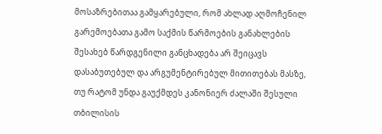მოსაზრებითაა გამყარებული, რომ ახლად აღმოჩენილ გარემოებათა გამო საქმის წარმოების განახლების შესახებ წარდგენილი განცხადება არ შეიცავს დასაბუთებულ და არგუმენტირებულ მითითებას მასზე, თუ რატომ უნდა გაუქმდეს კანონიერ ძალაში შესული თბილისის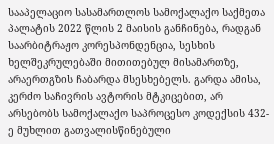სააპელაციო სასამართლოს სამოქალაქო საქმეთა პალატის 2022 წლის 2 მაისის განჩინება, რადგან საარბიტრაჟო კორესპონდენცია, სესხის ხელშეკრულებაში მითითებულ მისამართზე, არაერთგზის ჩაბარდა მსესხებელს. გარდა ამისა, კერძო საჩივრის ავტორის მტკიცებით, არ არსებობს სამოქალაქო საპროცესო კოდექსის 432-ე მუხლით გათვალისწინებული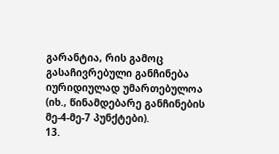გარანტია, რის გამოც გასაჩივრებული განჩინება იურიდიულად უმართებულოა (იხ., წინამდებარე განჩინების მე-4-მე-7 პუნქტები).
13.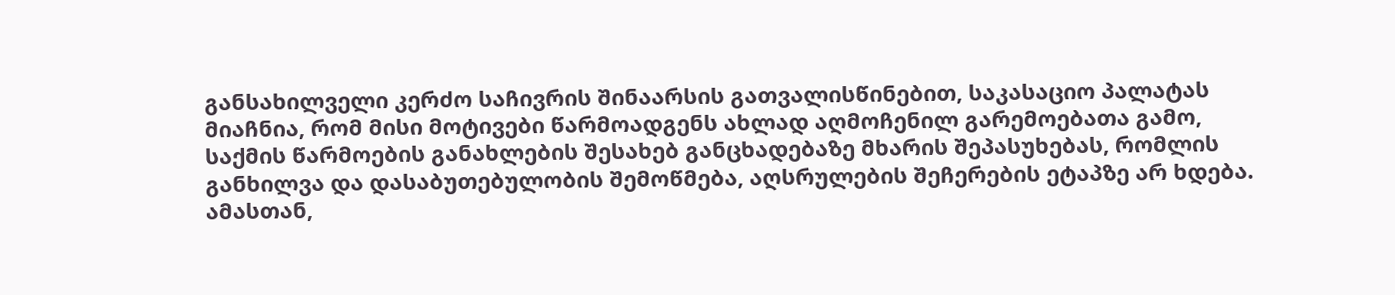განსახილველი კერძო საჩივრის შინაარსის გათვალისწინებით, საკასაციო პალატას მიაჩნია, რომ მისი მოტივები წარმოადგენს ახლად აღმოჩენილ გარემოებათა გამო, საქმის წარმოების განახლების შესახებ განცხადებაზე მხარის შეპასუხებას, რომლის განხილვა და დასაბუთებულობის შემოწმება, აღსრულების შეჩერების ეტაპზე არ ხდება. ამასთან,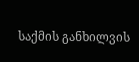საქმის განხილვის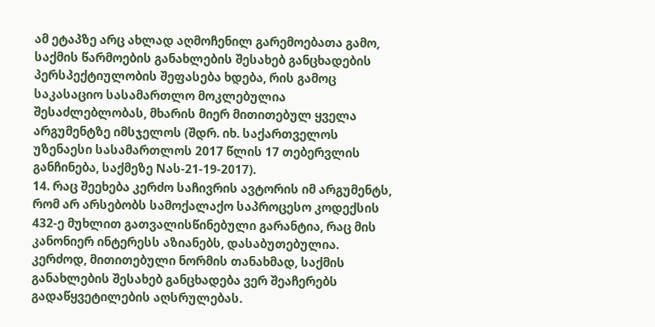ამ ეტაპზე არც ახლად აღმოჩენილ გარემოებათა გამო, საქმის წარმოების განახლების შესახებ განცხადების პერსპექტიულობის შეფასება ხდება, რის გამოც საკასაციო სასამართლო მოკლებულია შესაძლებლობას, მხარის მიერ მითითებულ ყველა არგუმენტზე იმსჯელოს (შდრ. იხ. საქართველოს უზენაესი სასამართლოს 2017 წლის 17 თებერვლის განჩინება, საქმეზე Nას-21-19-2017).
14. რაც შეეხება კერძო საჩივრის ავტორის იმ არგუმენტს, რომ არ არსებობს სამოქალაქო საპროცესო კოდექსის 432-ე მუხლით გათვალისწინებული გარანტია, რაც მის კანონიერ ინტერესს აზიანებს, დასაბუთებულია. კერძოდ, მითითებული ნორმის თანახმად, საქმის განახლების შესახებ განცხადება ვერ შეაჩერებს გადაწყვეტილების აღსრულებას.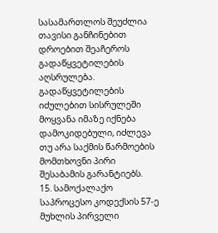სასამართლოს შეუძლია თავისი განჩინებით დროებით შეაჩეროს გადაწყვეტილების აღსრულება. გადაწყვეტილების იძულებით სისრულეში მოყვანა იმაზე იქნება დამოკიდებული, იძლევა თუ არა საქმის წარმოების მომთხოვნი პირი შესაბამის გარანტიებს.
15. სამოქალაქო საპროცესო კოდექსის 57-ე მუხლის პირველი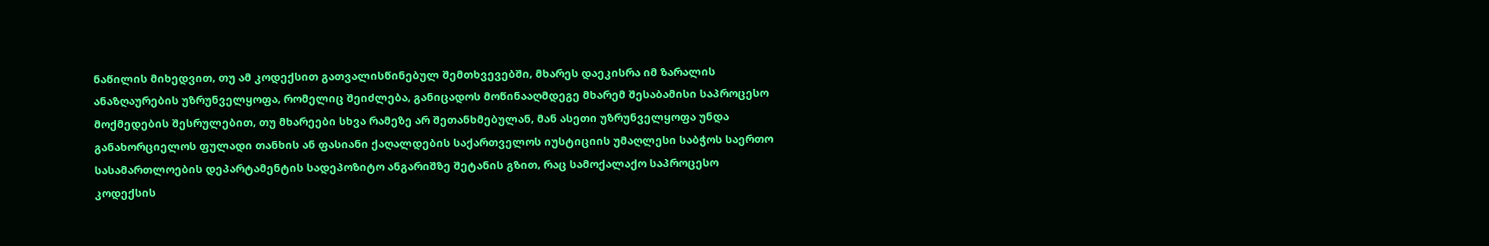ნაწილის მიხედვით, თუ ამ კოდექსით გათვალისწინებულ შემთხვევებში, მხარეს დაეკისრა იმ ზარალის ანაზღაურების უზრუნველყოფა, რომელიც შეიძლება, განიცადოს მოწინააღმდეგე მხარემ შესაბამისი საპროცესო მოქმედების შესრულებით, თუ მხარეები სხვა რამეზე არ შეთანხმებულან, მან ასეთი უზრუნველყოფა უნდა განახორციელოს ფულადი თანხის ან ფასიანი ქაღალდების საქართველოს იუსტიციის უმაღლესი საბჭოს საერთო სასამართლოების დეპარტამენტის სადეპოზიტო ანგარიშზე შეტანის გზით, რაც სამოქალაქო საპროცესო კოდექსის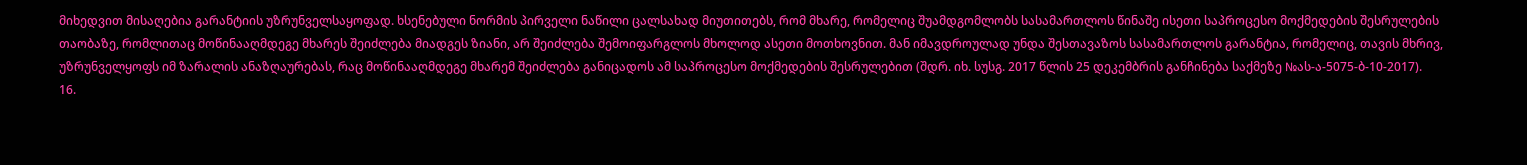მიხედვით მისაღებია გარანტიის უზრუნველსაყოფად. ხსენებული ნორმის პირველი ნაწილი ცალსახად მიუთითებს, რომ მხარე, რომელიც შუამდგომლობს სასამართლოს წინაშე ისეთი საპროცესო მოქმედების შესრულების თაობაზე, რომლითაც მოწინააღმდეგე მხარეს შეიძლება მიადგეს ზიანი, არ შეიძლება შემოიფარგლოს მხოლოდ ასეთი მოთხოვნით. მან იმავდროულად უნდა შესთავაზოს სასამართლოს გარანტია, რომელიც, თავის მხრივ, უზრუნველყოფს იმ ზარალის ანაზღაურებას, რაც მოწინააღმდეგე მხარემ შეიძლება განიცადოს ამ საპროცესო მოქმედების შესრულებით (შდრ. იხ. სუსგ. 2017 წლის 25 დეკემბრის განჩინება საქმეზე №ას-ა-5075-ბ-10-2017).
16.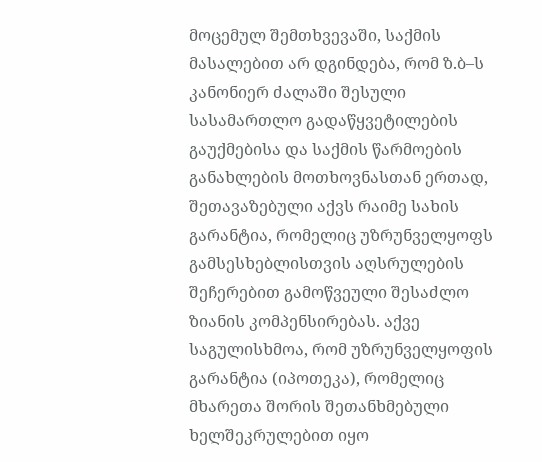მოცემულ შემთხვევაში, საქმის მასალებით არ დგინდება, რომ ზ.ბ–ს კანონიერ ძალაში შესული სასამართლო გადაწყვეტილების გაუქმებისა და საქმის წარმოების განახლების მოთხოვნასთან ერთად, შეთავაზებული აქვს რაიმე სახის გარანტია, რომელიც უზრუნველყოფს გამსესხებლისთვის აღსრულების შეჩერებით გამოწვეული შესაძლო ზიანის კომპენსირებას. აქვე საგულისხმოა, რომ უზრუნველყოფის გარანტია (იპოთეკა), რომელიც მხარეთა შორის შეთანხმებული ხელშეკრულებით იყო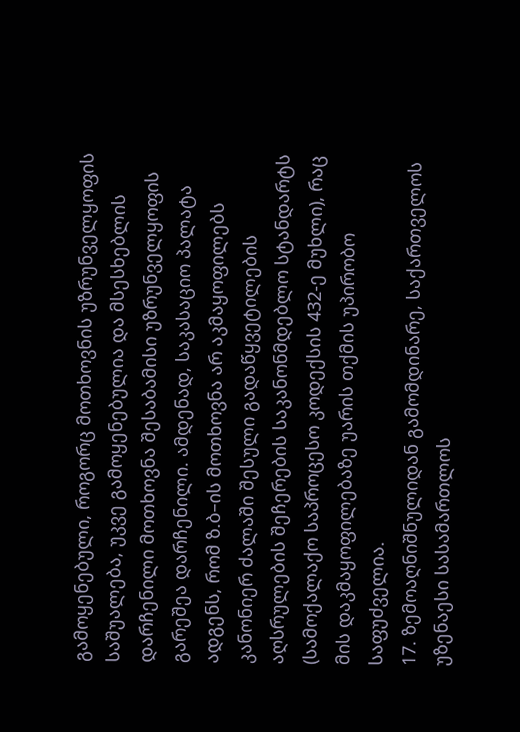გამოყენებული, როგორც მოთხოვნის უზრუნველყოფის საშუალება, უკვე გამოყენებულია და მსესხებლის დარჩენილი მოთხოვნა შესაბამისი უზრუნველყოფის გარეშეა დარჩენილი. ამდენად, საკასაციო პალატა ადგენს, რომ ზ.ბ–ის მოთხოვნა არ აკმაყოფილებს კანონიერ ძალაში შესული გადაწყვეტილების აღსრულების შეჩერების საკანონმდებლო სტანდარტს (სამოქალაქო საპროცესო კოდექსის 432-ე მუხლი), რაც მის დაკმაყოფილებაზე უარის თქმის უპირობო საფუძველია.
17. ზემოაღნიშნულიდან გამომდინარე, საქართველოს უზენაესი სასამართლოს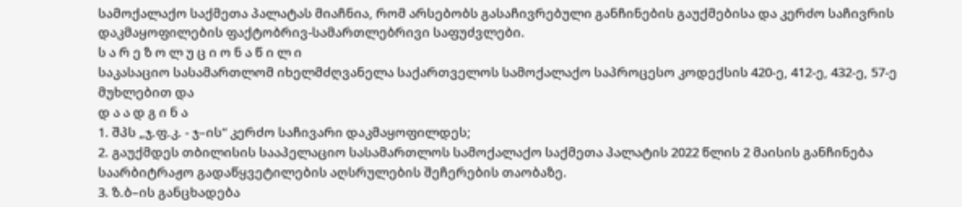სამოქალაქო საქმეთა პალატას მიაჩნია, რომ არსებობს გასაჩივრებული განჩინების გაუქმებისა და კერძო საჩივრის დაკმაყოფილების ფაქტობრივ-სამართლებრივი საფუძვლები.
ს ა რ ე ზ ო ლ უ ც ი ო ნ ა წ ი ლ ი
საკასაციო სასამართლომ იხელმძღვანელა საქართველოს სამოქალაქო საპროცესო კოდექსის 420-ე, 412-ე, 432-ე, 57-ე მუხლებით და
დ ა ა დ გ ი ნ ა
1. შპს „ჯ.ფ.კ. - ჯ–ის“ კერძო საჩივარი დაკმაყოფილდეს;
2. გაუქმდეს თბილისის სააპელაციო სასამართლოს სამოქალაქო საქმეთა პალატის 2022 წლის 2 მაისის განჩინება საარბიტრაჟო გადაწყვეტილების აღსრულების შეჩერების თაობაზე.
3. ზ.ბ–ის განცხადება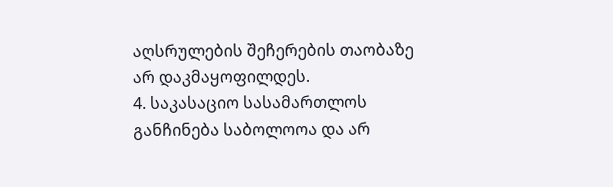აღსრულების შეჩერების თაობაზე არ დაკმაყოფილდეს.
4. საკასაციო სასამართლოს განჩინება საბოლოოა და არ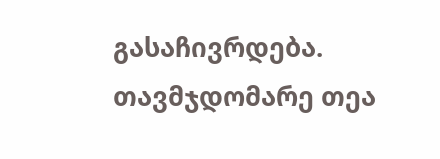გასაჩივრდება.
თავმჯდომარე თეა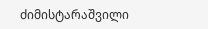ძიმისტარაშვილი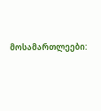მოსამართლეები: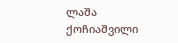ლაშა ქოჩიაშვილი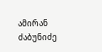ამირან ძაბუნიძე